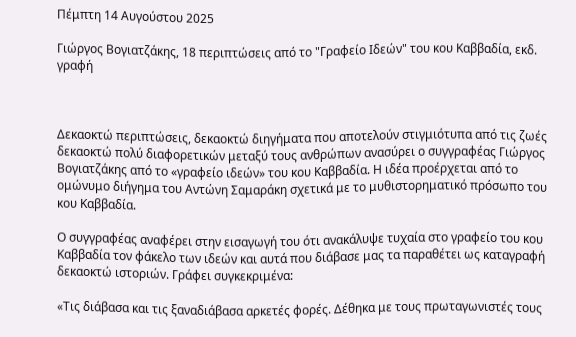Πέμπτη 14 Αυγούστου 2025

Γιώργος Βογιατζάκης, 18 περιπτώσεις από το "Γραφείο Ιδεών" του κου Καββαδία, εκδ. γραφή



Δεκαοκτώ περιπτώσεις, δεκαοκτώ διηγήματα που αποτελούν στιγμιότυπα από τις ζωές δεκαοκτώ πολύ διαφορετικών μεταξύ τους ανθρώπων ανασύρει ο συγγραφέας Γιώργος Βογιατζάκης από το «γραφείο ιδεών» του κου Καββαδία. Η ιδέα προέρχεται από το ομώνυμο διήγημα του Αντώνη Σαμαράκη σχετικά με το μυθιστορηματικό πρόσωπο του κου Καββαδία.

Ο συγγραφέας αναφέρει στην εισαγωγή του ότι ανακάλυψε τυχαία στο γραφείο του κου Καββαδία τον φάκελο των ιδεών και αυτά που διάβασε μας τα παραθέτει ως καταγραφή δεκαοκτώ ιστοριών. Γράφει συγκεκριμένα:

«Τις διάβασα και τις ξαναδιάβασα αρκετές φορές. Δέθηκα με τους πρωταγωνιστές τους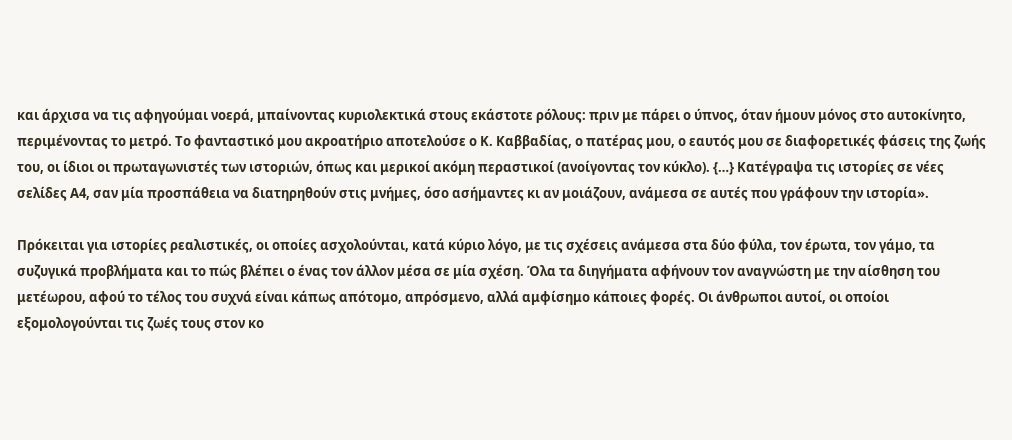και άρχισα να τις αφηγούμαι νοερά, μπαίνοντας κυριολεκτικά στους εκάστοτε ρόλους: πριν με πάρει ο ύπνος, όταν ήμουν μόνος στο αυτοκίνητο, περιμένοντας το μετρό. Το φανταστικό μου ακροατήριο αποτελούσε ο Κ. Καββαδίας, ο πατέρας μου, ο εαυτός μου σε διαφορετικές φάσεις της ζωής του, οι ίδιοι οι πρωταγωνιστές των ιστοριών, όπως και μερικοί ακόμη περαστικοί (ανοίγοντας τον κύκλο). {…} Κατέγραψα τις ιστορίες σε νέες σελίδες Α4, σαν μία προσπάθεια να διατηρηθούν στις μνήμες, όσο ασήμαντες κι αν μοιάζουν, ανάμεσα σε αυτές που γράφουν την ιστορία».

Πρόκειται για ιστορίες ρεαλιστικές, οι οποίες ασχολούνται, κατά κύριο λόγο, με τις σχέσεις ανάμεσα στα δύο φύλα, τον έρωτα, τον γάμο, τα συζυγικά προβλήματα και το πώς βλέπει ο ένας τον άλλον μέσα σε μία σχέση. Όλα τα διηγήματα αφήνουν τον αναγνώστη με την αίσθηση του μετέωρου, αφού το τέλος του συχνά είναι κάπως απότομο, απρόσμενο, αλλά αμφίσημο κάποιες φορές. Οι άνθρωποι αυτοί, οι οποίοι εξομολογούνται τις ζωές τους στον κο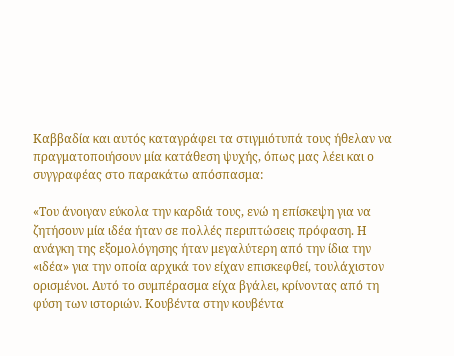Καββαδία και αυτός καταγράφει τα στιγμιότυπά τους ήθελαν να πραγματοποιήσουν μία κατάθεση ψυχής, όπως μας λέει και ο συγγραφέας στο παρακάτω απόσπασμα:

«Του άνοιγαν εύκολα την καρδιά τους, ενώ η επίσκεψη για να ζητήσουν μία ιδέα ήταν σε πολλές περιπτώσεις πρόφαση. Η ανάγκη της εξομολόγησης ήταν μεγαλύτερη από την ίδια την «ιδέα» για την οποία αρχικά τον είχαν επισκεφθεί, τουλάχιστον ορισμένοι. Αυτό το συμπέρασμα είχα βγάλει, κρίνοντας από τη φύση των ιστοριών. Κουβέντα στην κουβέντα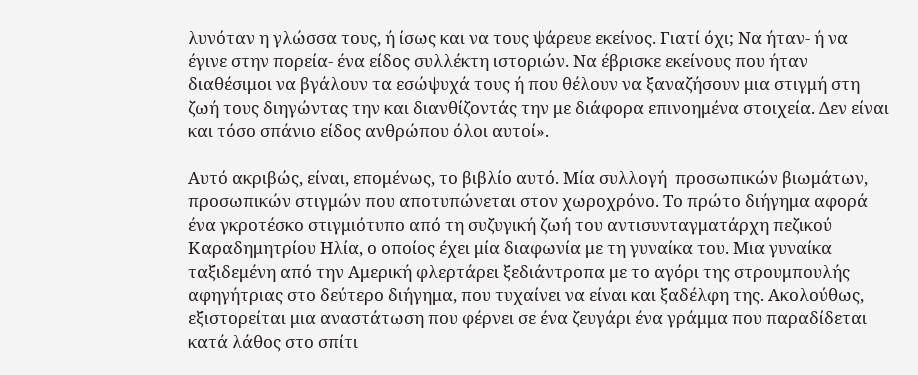λυνόταν η γλώσσα τους, ή ίσως και να τους ψάρευε εκείνος. Γιατί όχι; Να ήταν- ή να έγινε στην πορεία- ένα είδος συλλέκτη ιστοριών. Να έβρισκε εκείνους που ήταν διαθέσιμοι να βγάλουν τα εσώψυχά τους ή που θέλουν να ξαναζήσουν μια στιγμή στη ζωή τους διηγώντας την και διανθίζοντάς την με διάφορα επινοημένα στοιχεία. Δεν είναι και τόσο σπάνιο είδος ανθρώπου όλοι αυτοί».

Αυτό ακριβώς, είναι, επομένως, το βιβλίο αυτό. Μία συλλογή  προσωπικών βιωμάτων, προσωπικών στιγμών που αποτυπώνεται στον χωροχρόνο. Το πρώτο διήγημα αφορά ένα γκροτέσκο στιγμιότυπο από τη συζυγική ζωή του αντισυνταγματάρχη πεζικού Καραδημητρίου Ηλία, ο οποίος έχει μία διαφωνία με τη γυναίκα του. Μια γυναίκα ταξιδεμένη από την Αμερική φλερτάρει ξεδιάντροπα με το αγόρι της στρουμπουλής αφηγήτριας στο δεύτερο διήγημα, που τυχαίνει να είναι και ξαδέλφη της. Ακολούθως, εξιστορείται μια αναστάτωση που φέρνει σε ένα ζευγάρι ένα γράμμα που παραδίδεται κατά λάθος στο σπίτι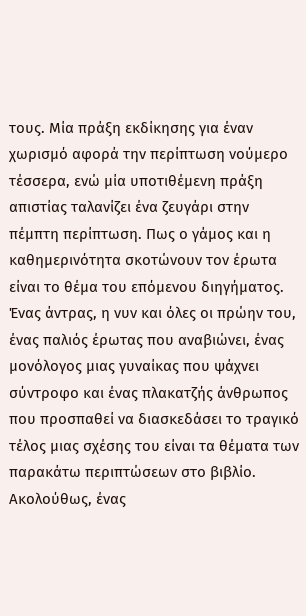τους. Μία πράξη εκδίκησης για έναν χωρισμό αφορά την περίπτωση νούμερο τέσσερα, ενώ μία υποτιθέμενη πράξη απιστίας ταλανίζει ένα ζευγάρι στην πέμπτη περίπτωση. Πως ο γάμος και η καθημερινότητα σκοτώνουν τον έρωτα είναι το θέμα του επόμενου διηγήματος. Ένας άντρας, η νυν και όλες οι πρώην του, ένας παλιός έρωτας που αναβιώνει, ένας μονόλογος μιας γυναίκας που ψάχνει σύντροφο και ένας πλακατζής άνθρωπος που προσπαθεί να διασκεδάσει το τραγικό τέλος μιας σχέσης του είναι τα θέματα των παρακάτω περιπτώσεων στο βιβλίο. Ακολούθως, ένας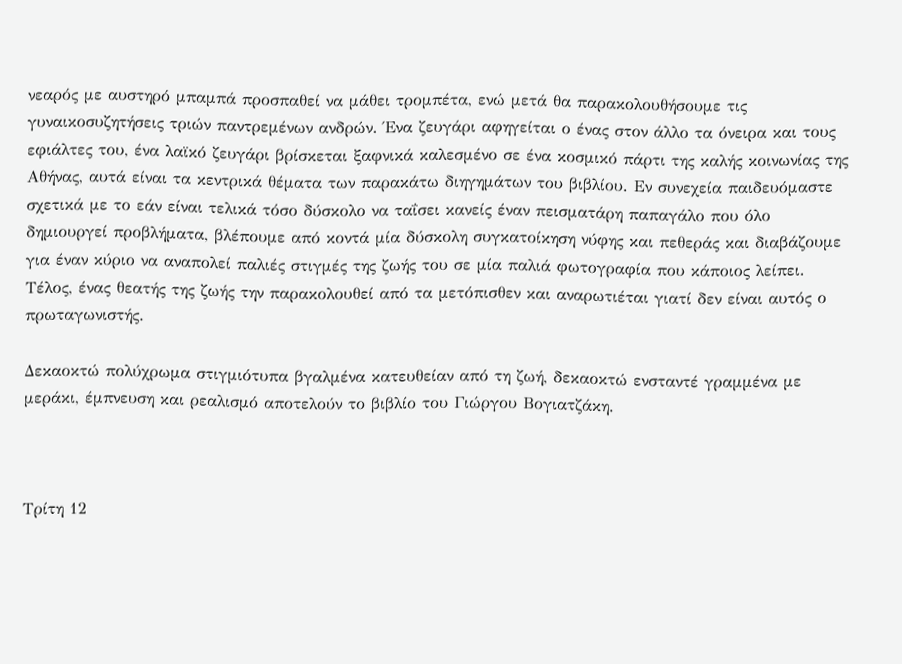νεαρός με αυστηρό μπαμπά προσπαθεί να μάθει τρομπέτα, ενώ μετά θα παρακολουθήσουμε τις γυναικοσυζητήσεις τριών παντρεμένων ανδρών. Ένα ζευγάρι αφηγείται ο ένας στον άλλο τα όνειρα και τους εφιάλτες του, ένα λαϊκό ζευγάρι βρίσκεται ξαφνικά καλεσμένο σε ένα κοσμικό πάρτι της καλής κοινωνίας της Αθήνας, αυτά είναι τα κεντρικά θέματα των παρακάτω διηγημάτων του βιβλίου. Εν συνεχεία παιδευόμαστε σχετικά με το εάν είναι τελικά τόσο δύσκολο να ταΐσει κανείς έναν πεισματάρη παπαγάλο που όλο δημιουργεί προβλήματα, βλέπουμε από κοντά μία δύσκολη συγκατοίκηση νύφης και πεθεράς και διαβάζουμε για έναν κύριο να αναπολεί παλιές στιγμές της ζωής του σε μία παλιά φωτογραφία που κάποιος λείπει. Τέλος, ένας θεατής της ζωής την παρακολουθεί από τα μετόπισθεν και αναρωτιέται γιατί δεν είναι αυτός ο πρωταγωνιστής.

Δεκαοκτώ πολύχρωμα στιγμιότυπα βγαλμένα κατευθείαν από τη ζωή, δεκαοκτώ ενσταντέ γραμμένα με μεράκι, έμπνευση και ρεαλισμό αποτελούν το βιβλίο του Γιώργου Βογιατζάκη.



Τρίτη 12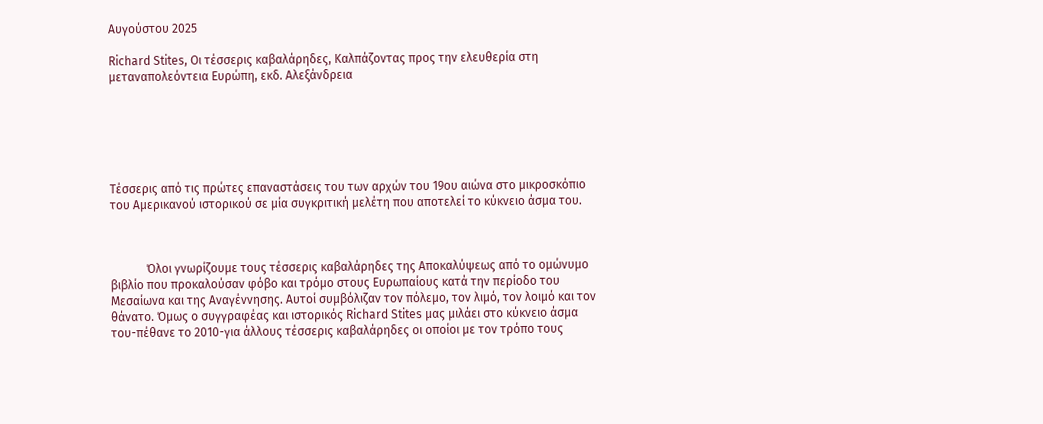Αυγούστου 2025

Richard Stites, Οι τέσσερις καβαλάρηδες, Καλπάζοντας προς την ελευθερία στη μεταναπολεόντεια Ευρώπη, εκδ. Αλεξάνδρεια






Τέσσερις από τις πρώτες επαναστάσεις του των αρχών του 19ου αιώνα στο μικροσκόπιο του Αμερικανού ιστορικού σε μία συγκριτική μελέτη που αποτελεί το κύκνειο άσμα του.



            Όλοι γνωρίζουμε τους τέσσερις καβαλάρηδες της Αποκαλύψεως από το ομώνυμο βιβλίο που προκαλούσαν φόβο και τρόμο στους Ευρωπαίους κατά την περίοδο του Μεσαίωνα και της Αναγέννησης. Αυτοί συμβόλιζαν τον πόλεμο, τον λιμό, τον λοιμό και τον θάνατο. Όμως ο συγγραφέας και ιστορικός Richard Stites μας μιλάει στο κύκνειο άσμα του-πέθανε το 2010-για άλλους τέσσερις καβαλάρηδες οι οποίοι με τον τρόπο τους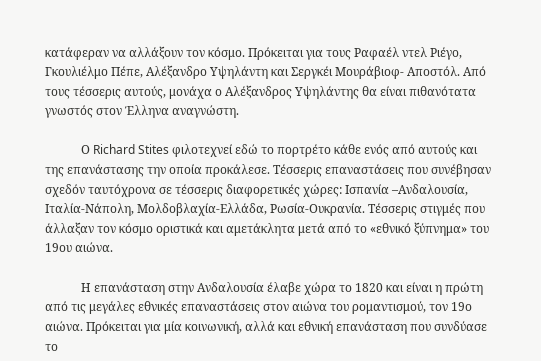κατάφεραν να αλλάξουν τον κόσμο. Πρόκειται για τους Ραφαέλ ντελ Ριέγο, Γκουλιέλμο Πέπε, Αλέξανδρο Υψηλάντη και Σεργκέι Μουράβιοφ- Αποστόλ. Από τους τέσσερις αυτούς, μονάχα ο Αλέξανδρος Υψηλάντης θα είναι πιθανότατα γνωστός στον Έλληνα αναγνώστη.

            Ο Richard Stites φιλοτεχνεί εδώ το πορτρέτο κάθε ενός από αυτούς και της επανάστασης την οποία προκάλεσε. Τέσσερις επαναστάσεις που συνέβησαν σχεδόν ταυτόχρονα σε τέσσερις διαφορετικές χώρες: Ισπανία –Ανδαλουσία, Ιταλία-Νάπολη, Μολδοβλαχία-Ελλάδα, Ρωσία-Ουκρανία. Τέσσερις στιγμές που άλλαξαν τον κόσμο οριστικά και αμετάκλητα μετά από το «εθνικό ξύπνημα» του 19ου αιώνα.

            Η επανάσταση στην Ανδαλουσία έλαβε χώρα το 1820 και είναι η πρώτη από τις μεγάλες εθνικές επαναστάσεις στον αιώνα του ρομαντισμού, τον 19ο αιώνα. Πρόκειται για μία κοινωνική, αλλά και εθνική επανάσταση που συνδύασε το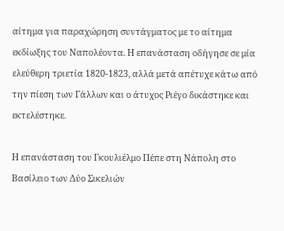αίτημα για παραχώρηση συντάγματος με το αίτημα εκδίωξης του Ναπολέοντα. Η επανάσταση οδήγησε σε μία ελεύθερη τριετία 1820-1823, αλλά μετά απέτυχε κάτω από την πίεση των Γάλλων και ο άτυχος Ριέγο δικάστηκε και εκτελέστηκε.

Η επανάσταση του Γκουλιέλμο Πέπε στη Νάπολη στο Βασίλειο των Δύο Σικελιών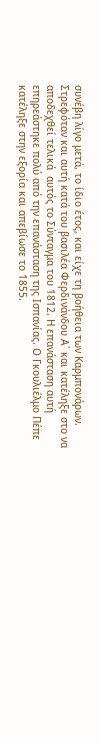συνέβη λίγο μετά, το ίδιο έτος, και είχε τη βοήθεια των Καρμπονάρων. Στρεφόταν και αυτή κατά του βασιλέα Φερδινάνδου Α΄ και κατέληξε στο να αποδεχθεί τελικά  αυτός το Σύνταγμα του 1812. Η επανάσταση αυτή επηρεάστηκε πολύ από την επανάσταση της Ισπανίας. Ο Γκουλιέλμο Πέπε κατέληξε στην εξορία και απεβίωσε το 1855.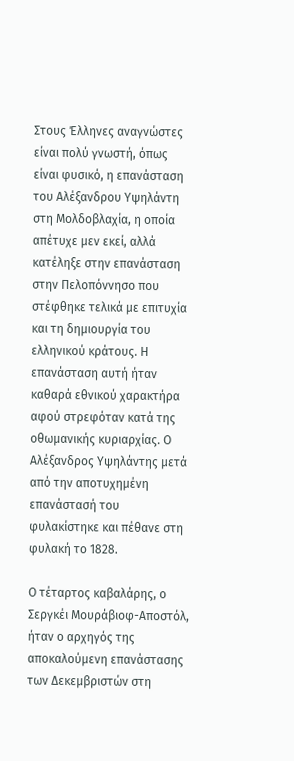Στους Έλληνες αναγνώστες είναι πολύ γνωστή, όπως είναι φυσικό, η επανάσταση του Αλέξανδρου Υψηλάντη στη Μολδοβλαχία, η οποία απέτυχε μεν εκεί, αλλά κατέληξε στην επανάσταση στην Πελοπόννησο που στέφθηκε τελικά με επιτυχία και τη δημιουργία του ελληνικού κράτους. Η επανάσταση αυτή ήταν καθαρά εθνικού χαρακτήρα αφού στρεφόταν κατά της οθωμανικής κυριαρχίας. Ο Αλέξανδρος Υψηλάντης μετά από την αποτυχημένη επανάστασή του φυλακίστηκε και πέθανε στη φυλακή το 1828.

Ο τέταρτος καβαλάρης, ο Σεργκέι Μουράβιοφ-Αποστόλ, ήταν ο αρχηγός της αποκαλούμενη επανάστασης των Δεκεμβριστών στη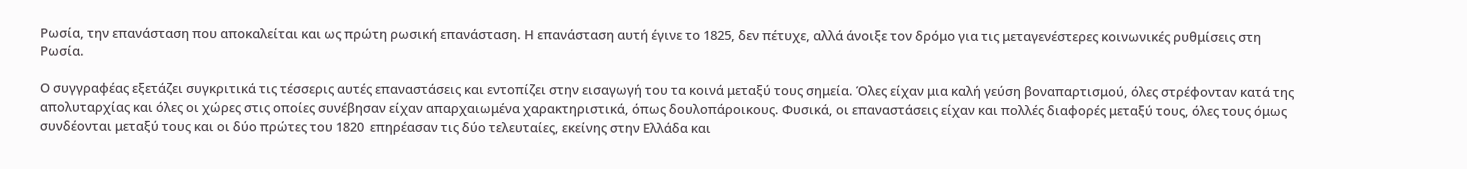Ρωσία, την επανάσταση που αποκαλείται και ως πρώτη ρωσική επανάσταση. Η επανάσταση αυτή έγινε το 1825, δεν πέτυχε, αλλά άνοιξε τον δρόμο για τις μεταγενέστερες κοινωνικές ρυθμίσεις στη Ρωσία.

Ο συγγραφέας εξετάζει συγκριτικά τις τέσσερις αυτές επαναστάσεις και εντοπίζει στην εισαγωγή του τα κοινά μεταξύ τους σημεία. Όλες είχαν μια καλή γεύση βοναπαρτισμού, όλες στρέφονταν κατά της απολυταρχίας και όλες οι χώρες στις οποίες συνέβησαν είχαν απαρχαιωμένα χαρακτηριστικά, όπως δουλοπάροικους. Φυσικά, οι επαναστάσεις είχαν και πολλές διαφορές μεταξύ τους, όλες τους όμως συνδέονται μεταξύ τους και οι δύο πρώτες του 1820  επηρέασαν τις δύο τελευταίες, εκείνης στην Ελλάδα και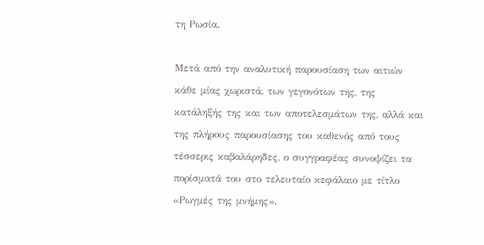τη Ρωσία.

Μετά από την αναλυτική παρουσίαση των αιτιών κάθε μίας χωριστά, των γεγονότων της, της κατάληξής της και των αποτελεσμάτων της, αλλά και της πλήρους παρουσίασης του καθενός από τους τέσσερις καβαλάρηδες, ο συγγραφέας συνοψίζει τα πορίσματά του στο τελευταίο κεφάλαιο με τίτλο «Ρωγμές της μνήμης».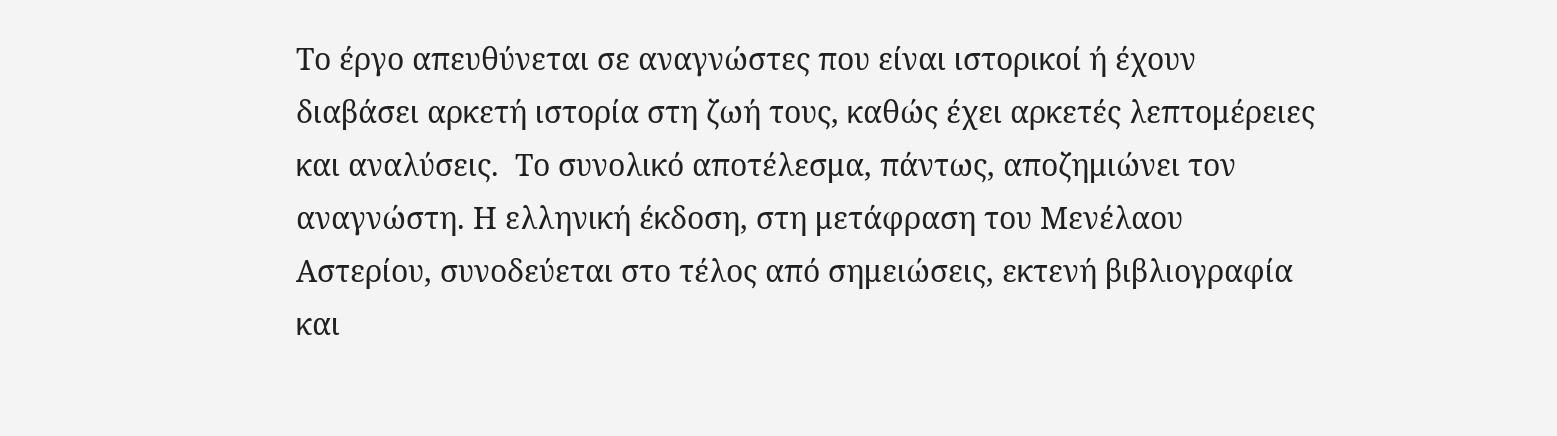Το έργο απευθύνεται σε αναγνώστες που είναι ιστορικοί ή έχουν διαβάσει αρκετή ιστορία στη ζωή τους, καθώς έχει αρκετές λεπτομέρειες και αναλύσεις.  Το συνολικό αποτέλεσμα, πάντως, αποζημιώνει τον αναγνώστη. Η ελληνική έκδοση, στη μετάφραση του Μενέλαου Αστερίου, συνοδεύεται στο τέλος από σημειώσεις, εκτενή βιβλιογραφία και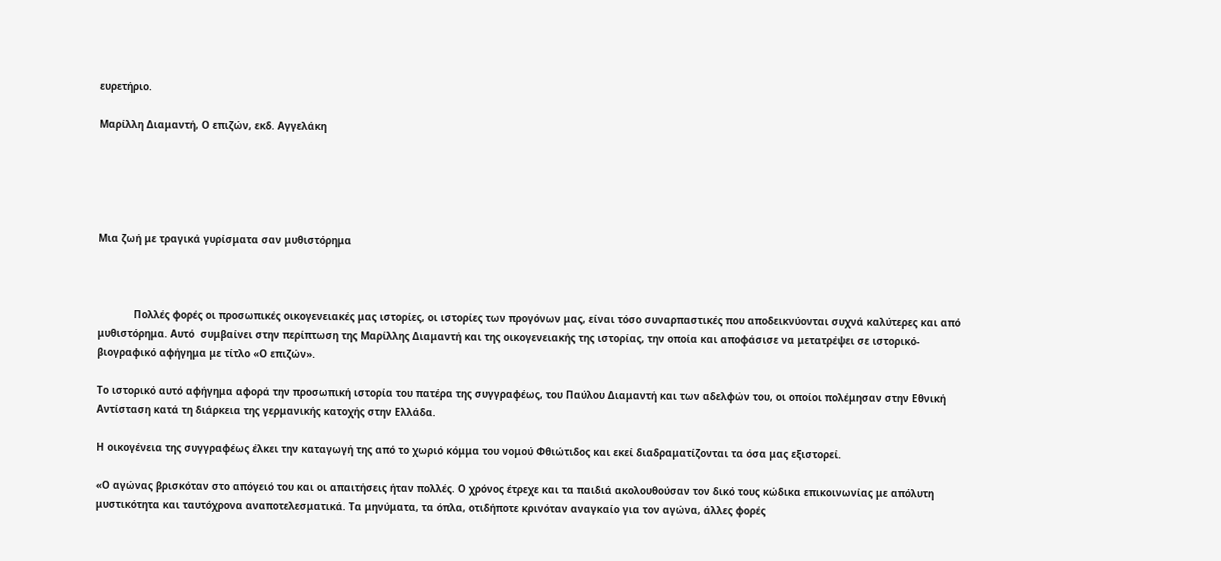ευρετήριο.

Μαρίλλη Διαμαντή, Ο επιζών, εκδ. Αγγελάκη





Μια ζωή με τραγικά γυρίσματα σαν μυθιστόρημα



            Πολλές φορές οι προσωπικές οικογενειακές μας ιστορίες, οι ιστορίες των προγόνων μας, είναι τόσο συναρπαστικές που αποδεικνύονται συχνά καλύτερες και από μυθιστόρημα. Αυτό  συμβαίνει στην περίπτωση της Μαρίλλης Διαμαντή και της οικογενειακής της ιστορίας, την οποία και αποφάσισε να μετατρέψει σε ιστορικό-βιογραφικό αφήγημα με τίτλο «Ο επιζών».

Το ιστορικό αυτό αφήγημα αφορά την προσωπική ιστορία του πατέρα της συγγραφέως, του Παύλου Διαμαντή και των αδελφών του, οι οποίοι πολέμησαν στην Εθνική Αντίσταση κατά τη διάρκεια της γερμανικής κατοχής στην Ελλάδα.

Η οικογένεια της συγγραφέως έλκει την καταγωγή της από το χωριό κόμμα του νομού Φθιώτιδος και εκεί διαδραματίζονται τα όσα μας εξιστορεί.

«Ο αγώνας βρισκόταν στο απόγειό του και οι απαιτήσεις ήταν πολλές. Ο χρόνος έτρεχε και τα παιδιά ακολουθούσαν τον δικό τους κώδικα επικοινωνίας με απόλυτη μυστικότητα και ταυτόχρονα αναποτελεσματικά. Τα μηνύματα, τα όπλα, οτιδήποτε κρινόταν αναγκαίο για τον αγώνα, άλλες φορές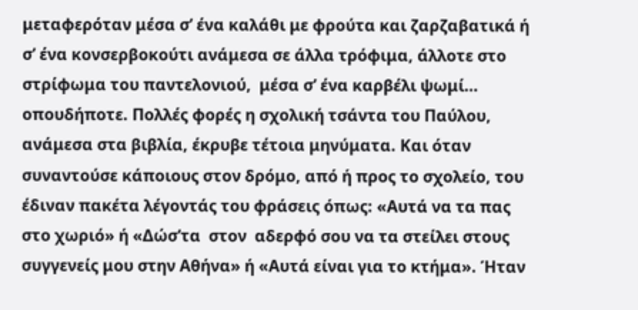μεταφερόταν μέσα σ’ ένα καλάθι με φρούτα και ζαρζαβατικά ή σ’ ένα κονσερβοκούτι ανάμεσα σε άλλα τρόφιμα, άλλοτε στο στρίφωμα του παντελονιού,  μέσα σ’ ένα καρβέλι ψωμί… οπουδήποτε. Πολλές φορές η σχολική τσάντα του Παύλου, ανάμεσα στα βιβλία, έκρυβε τέτοια μηνύματα. Και όταν συναντούσε κάποιους στον δρόμο, από ή προς το σχολείο, του έδιναν πακέτα λέγοντάς του φράσεις όπως: «Αυτά να τα πας στο χωριό» ή «Δώσ’τα  στον  αδερφό σου να τα στείλει στους συγγενείς μου στην Αθήνα» ή «Αυτά είναι για το κτήμα». Ήταν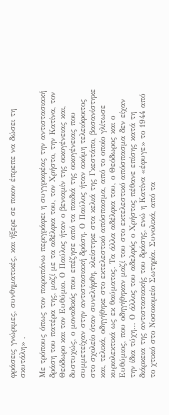φράσεις γνώριμες, συνθηματικές, και ήξερε σε ποιον έπρεπε να δώσει τη σκυτάλη» .

Με τρόπους όπως τον παραπάνω περιγράφει η συγγραφέας την αντιστασιακή δράση του πατέρα της, μαζί με τα αδέλφια του, τον Χρήστο, την Κατίνα, τον Θεόδωρο και τον Ευθύμιο. Ο Παύλος ήταν ο βενιαμίν της οικογένειας και, δυστυχώς, ο μοναδικός που επέζησε από τα παιδιά της οικογένειας που συμμετείχαν στην αντιστασιακή δράση. Ο Παύλος ήταν ακόμη τελειόφοιτος στο σχολείο όταν συνελήφθη, κλείστηκε στα κελιά της Γκεστάπο, βασανίστηκε και, τελικά, οδηγήθηκε στο εκτελεστικό απόσπασμα, από το οποίο γλίτωσε κυριολεκτικά ως εκ θαύματος. Τα άλλα αδέλφια του, ο Θεόδωρος και ο Ευθύμιος, που οδηγήθηκαν μαζί του στο εκτελεστικό απόσπασμα δεν είχαν την ίδια τύχη… Ο άλλος του αδελφός ο Χρήστος πέθανε επίσης κατά τη διάρκεια της αντιστασιακής του δράσης, ενώ η Κατίνα «έφυγε» το 1944 από το χτικιό στο Νοσοκομείο Σωτηρία. Συνολικά, από τα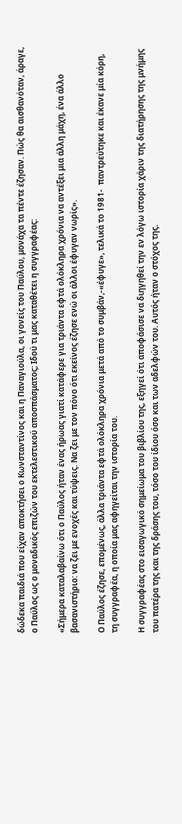δώδεκα παιδιά που είχαν αποκτήσει ο Κωνσταντίνος και η Παναγιούλα, οι γονείς του Παύλου, μονάχα τα πέντε έζησαν. Πώς θα αισθανόταν, άραγε, ο Παύλος ως ο μοναδικός επιζών του εκτελεστικού αποσπάσματος; Ιδού τι μας καταθέτει η συγγραφέας:

«Σήμερα καταλαβαίνω ότι ο Παύλος ήταν ένας ήρωας γιατί κατάφερε για τριάντα εφτά ολόκληρα χρόνια να αντέξει μια άλλη μάχη, ένα άλλο βασανιστήριο: να ζει με ενοχές και τύψεις. Να ζει με τον πόνο ότι εκείνος έζησε ενώ οι άλλοι έφυγαν νωρίς».

Ο Παύλος έζησε, επομένως, άλλα τριάντα εφτά ολόκληρα χρόνια μετά από το συμβάν,-«έφυγε», τελικά το 1981-  παντρεύτηκε και έκανε μία κόρη, τη συγγραφέα, η οποία μας αφηγείται την ιστορία του.

Η συγγραφέας στο εισαγωγικό σημείωμα του βιβλίου της, εξηγεί ότι αποφάσισε να διηγηθεί την εν λόγω ιστορία χάριν της διατήρησης της μνήμης του πατέρα της και της δράσης του, τόσο του ίδιου όσο και των αδελφών του. Αυτός ήταν ο στόχος της.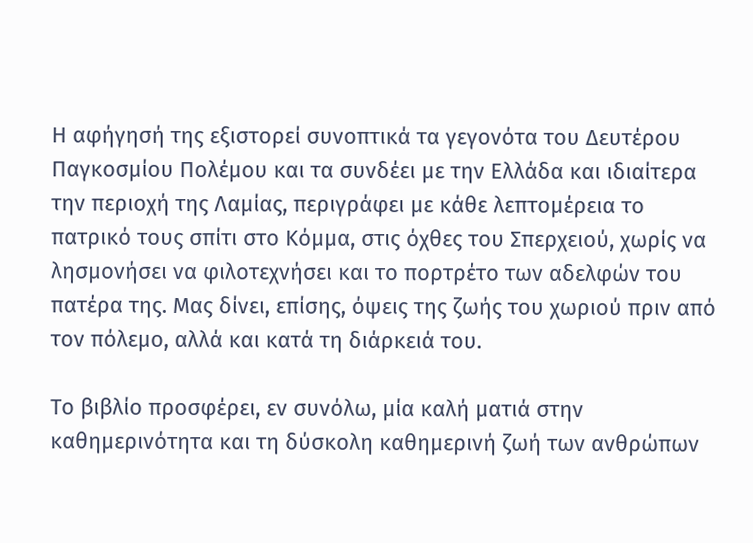Η αφήγησή της εξιστορεί συνοπτικά τα γεγονότα του Δευτέρου Παγκοσμίου Πολέμου και τα συνδέει με την Ελλάδα και ιδιαίτερα την περιοχή της Λαμίας, περιγράφει με κάθε λεπτομέρεια το πατρικό τους σπίτι στο Κόμμα, στις όχθες του Σπερχειού, χωρίς να λησμονήσει να φιλοτεχνήσει και το πορτρέτο των αδελφών του πατέρα της. Μας δίνει, επίσης, όψεις της ζωής του χωριού πριν από τον πόλεμο, αλλά και κατά τη διάρκειά του.

Το βιβλίο προσφέρει, εν συνόλω, μία καλή ματιά στην καθημερινότητα και τη δύσκολη καθημερινή ζωή των ανθρώπων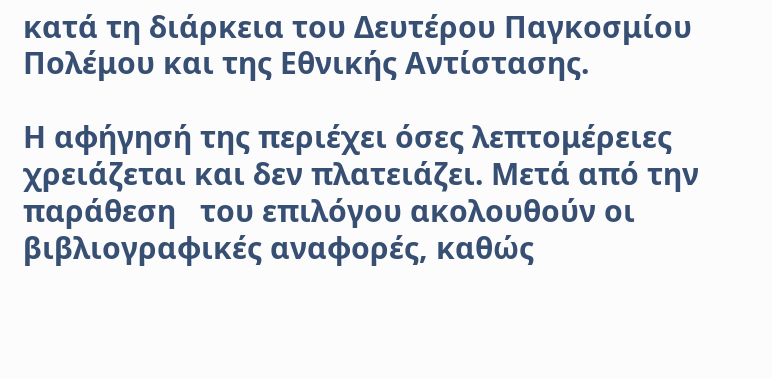κατά τη διάρκεια του Δευτέρου Παγκοσμίου Πολέμου και της Εθνικής Αντίστασης.

Η αφήγησή της περιέχει όσες λεπτομέρειες χρειάζεται και δεν πλατειάζει. Μετά από την παράθεση   του επιλόγου ακολουθούν οι βιβλιογραφικές αναφορές, καθώς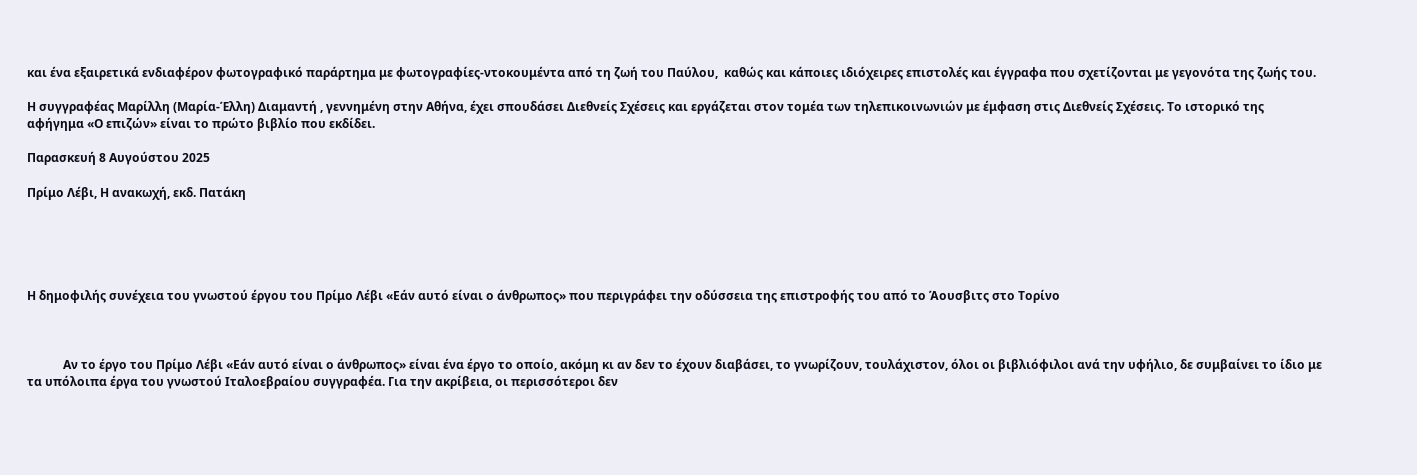και ένα εξαιρετικά ενδιαφέρον φωτογραφικό παράρτημα με φωτογραφίες-ντοκουμέντα από τη ζωή του Παύλου,  καθώς και κάποιες ιδιόχειρες επιστολές και έγγραφα που σχετίζονται με γεγονότα της ζωής του.

Η συγγραφέας Μαρίλλη (Μαρία-Έλλη) Διαμαντή , γεννημένη στην Αθήνα, έχει σπουδάσει Διεθνείς Σχέσεις και εργάζεται στον τομέα των τηλεπικοινωνιών με έμφαση στις Διεθνείς Σχέσεις. Το ιστορικό της αφήγημα «Ο επιζών» είναι το πρώτο βιβλίο που εκδίδει.

Παρασκευή 8 Αυγούστου 2025

Πρίμο Λέβι, Η ανακωχή, εκδ. Πατάκη





Η δημοφιλής συνέχεια του γνωστού έργου του Πρίμο Λέβι «Εάν αυτό είναι ο άνθρωπος» που περιγράφει την οδύσσεια της επιστροφής του από το Άουσβιτς στο Τορίνο



            Αν το έργο του Πρίμο Λέβι «Εάν αυτό είναι ο άνθρωπος» είναι ένα έργο το οποίο, ακόμη κι αν δεν το έχουν διαβάσει, το γνωρίζουν, τουλάχιστον, όλοι οι βιβλιόφιλοι ανά την υφήλιο, δε συμβαίνει το ίδιο με τα υπόλοιπα έργα του γνωστού Ιταλοεβραίου συγγραφέα. Για την ακρίβεια, οι περισσότεροι δεν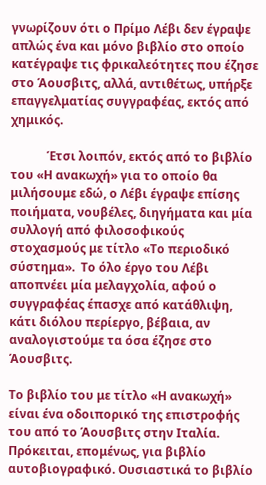γνωρίζουν ότι ο Πρίμο Λέβι δεν έγραψε απλώς ένα και μόνο βιβλίο στο οποίο κατέγραψε τις φρικαλεότητες που έζησε στο Άουσβιτς, αλλά, αντιθέτως, υπήρξε επαγγελματίας συγγραφέας, εκτός από χημικός.

            Έτσι λοιπόν, εκτός από το βιβλίο του «Η ανακωχή» για το οποίο θα μιλήσουμε εδώ, ο Λέβι έγραψε επίσης ποιήματα, νουβέλες, διηγήματα και μία συλλογή από φιλοσοφικούς στοχασμούς με τίτλο «Το περιοδικό σύστημα».  Το όλο έργο του Λέβι  αποπνέει μία μελαγχολία, αφού ο συγγραφέας έπασχε από κατάθλιψη, κάτι διόλου περίεργο, βέβαια, αν αναλογιστούμε τα όσα έζησε στο Άουσβιτς.

Το βιβλίο του με τίτλο «Η ανακωχή» είναι ένα οδοιπορικό της επιστροφής του από το Άουσβιτς στην Ιταλία. Πρόκειται, επομένως, για βιβλίο αυτοβιογραφικό. Ουσιαστικά το βιβλίο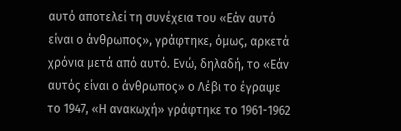αυτό αποτελεί τη συνέχεια του «Εάν αυτό είναι ο άνθρωπος», γράφτηκε, όμως, αρκετά χρόνια μετά από αυτό. Ενώ, δηλαδή, το «Εάν αυτός είναι ο άνθρωπος» ο Λέβι το έγραψε το 1947, «Η ανακωχή» γράφτηκε το 1961-1962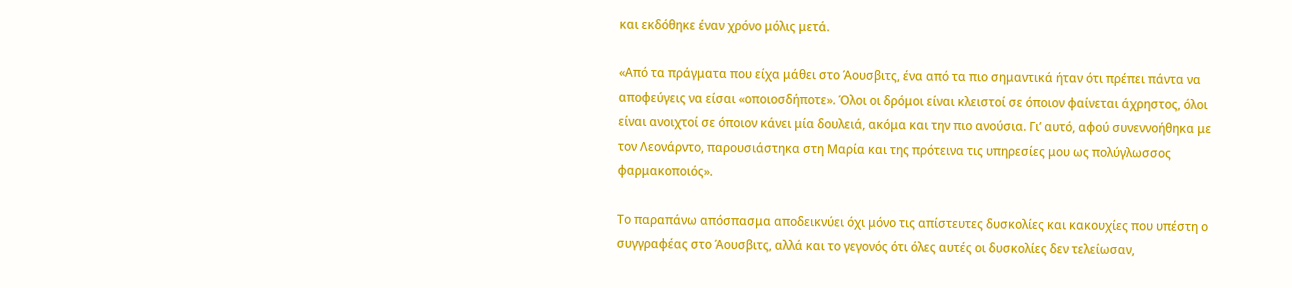και εκδόθηκε έναν χρόνο μόλις μετά.

«Από τα πράγματα που είχα μάθει στο Άουσβιτς, ένα από τα πιο σημαντικά ήταν ότι πρέπει πάντα να αποφεύγεις να είσαι «οποιοσδήποτε». Όλοι οι δρόμοι είναι κλειστοί σε όποιον φαίνεται άχρηστος, όλοι είναι ανοιχτοί σε όποιον κάνει μία δουλειά, ακόμα και την πιο ανούσια. Γι’ αυτό, αφού συνεννοήθηκα με τον Λεονάρντο, παρουσιάστηκα στη Μαρία και της πρότεινα τις υπηρεσίες μου ως πολύγλωσσος φαρμακοποιός».

Το παραπάνω απόσπασμα αποδεικνύει όχι μόνο τις απίστευτες δυσκολίες και κακουχίες που υπέστη ο συγγραφέας στο Άουσβιτς, αλλά και το γεγονός ότι όλες αυτές οι δυσκολίες δεν τελείωσαν,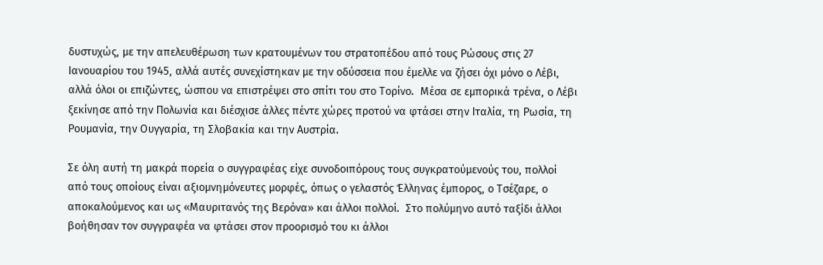δυστυχώς, με την απελευθέρωση των κρατουμένων του στρατοπέδου από τους Ρώσους στις 27 Ιανουαρίου του 1945, αλλά αυτές συνεχίστηκαν με την οδύσσεια που έμελλε να ζήσει όχι μόνο ο Λέβι, αλλά όλοι οι επιζώντες, ώσπου να επιστρέψει στο σπίτι του στο Τορίνο.  Μέσα σε εμπορικά τρένα, ο Λέβι ξεκίνησε από την Πολωνία και διέσχισε άλλες πέντε χώρες προτού να φτάσει στην Ιταλία, τη Ρωσία, τη Ρουμανία, την Ουγγαρία, τη Σλοβακία και την Αυστρία.

Σε όλη αυτή τη μακρά πορεία ο συγγραφέας είχε συνοδοιπόρους τους συγκρατούμενούς του, πολλοί από τους οποίους είναι αξιομνημόνευτες μορφές, όπως ο γελαστός Έλληνας έμπορος, ο Τσέζαρε, ο αποκαλούμενος και ως «Μαυριτανός της Βερόνα» και άλλοι πολλοί.  Στο πολύμηνο αυτό ταξίδι άλλοι βοήθησαν τον συγγραφέα να φτάσει στον προορισμό του κι άλλοι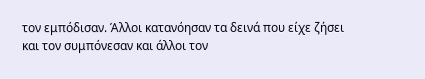τον εμπόδισαν. Άλλοι κατανόησαν τα δεινά που είχε ζήσει και τον συμπόνεσαν και άλλοι τον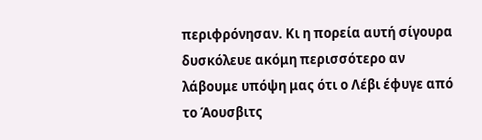περιφρόνησαν. Κι η πορεία αυτή σίγουρα δυσκόλευε ακόμη περισσότερο αν λάβουμε υπόψη μας ότι ο Λέβι έφυγε από το Άουσβιτς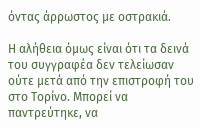όντας άρρωστος με οστρακιά.

Η αλήθεια όμως είναι ότι τα δεινά του συγγραφέα δεν τελείωσαν ούτε μετά από την επιστροφή του στο Τορίνο. Μπορεί να παντρεύτηκε, να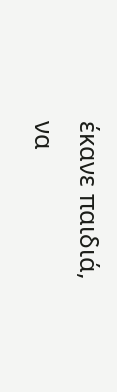έκανε παιδιά, να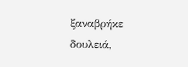ξαναβρήκε δουλειά,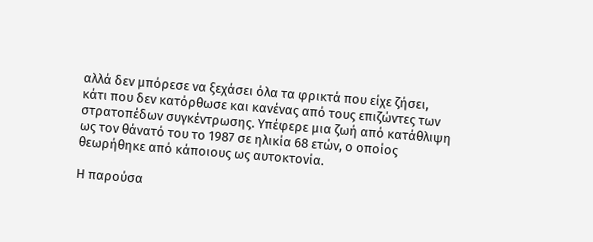αλλά δεν μπόρεσε να ξεχάσει όλα τα φρικτά που είχε ζήσει, κάτι που δεν κατόρθωσε και κανένας από τους επιζώντες των στρατοπέδων συγκέντρωσης. Υπέφερε μια ζωή από κατάθλιψη ως τον θάνατό του το 1987 σε ηλικία 68 ετών, ο οποίος θεωρήθηκε από κάποιους ως αυτοκτονία.

Η παρούσα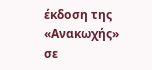έκδοση της «Ανακωχής» σε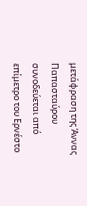μετάφραση της Άννας Παπασταύρου συνοδεύεται από επίμετρο του Ερνέστο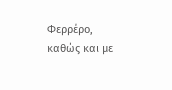Φερρέρο, καθώς και με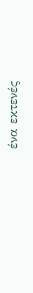ένα εκτενές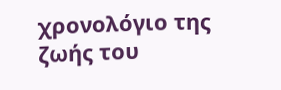χρονολόγιο της ζωής του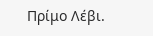Πρίμο Λέβι.